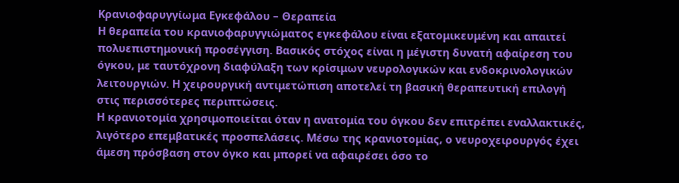Κρανιοφαρυγγίωμα Εγκεφάλου – Θεραπεία
Η θεραπεία του κρανιοφαρυγγιώματος εγκεφάλου είναι εξατομικευμένη και απαιτεί πολυεπιστημονική προσέγγιση. Βασικός στόχος είναι η μέγιστη δυνατή αφαίρεση του όγκου, με ταυτόχρονη διαφύλαξη των κρίσιμων νευρολογικών και ενδοκρινολογικών λειτουργιών. Η χειρουργική αντιμετώπιση αποτελεί τη βασική θεραπευτική επιλογή στις περισσότερες περιπτώσεις.
Η κρανιοτομία χρησιμοποιείται όταν η ανατομία του όγκου δεν επιτρέπει εναλλακτικές, λιγότερο επεμβατικές προσπελάσεις. Μέσω της κρανιοτομίας, ο νευροχειρουργός έχει άμεση πρόσβαση στον όγκο και μπορεί να αφαιρέσει όσο το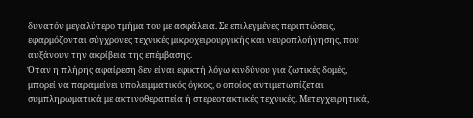δυνατόν μεγαλύτερο τμήμα του με ασφάλεια. Σε επιλεγμένες περιπτώσεις, εφαρμόζονται σύγχρονες τεχνικές μικροχειρουργικής και νευροπλοήγησης, που αυξάνουν την ακρίβεια της επέμβασης.
Όταν η πλήρης αφαίρεση δεν είναι εφικτή λόγω κινδύνου για ζωτικές δομές, μπορεί να παραμείνει υπολειμματικός όγκος, ο οποίος αντιμετωπίζεται συμπληρωματικά με ακτινοθεραπεία ή στερεοτακτικές τεχνικές. Μετεγχειρητικά,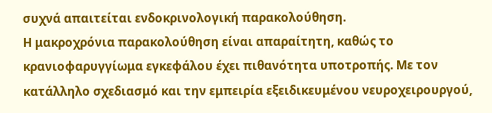συχνά απαιτείται ενδοκρινολογική παρακολούθηση.
Η μακροχρόνια παρακολούθηση είναι απαραίτητη, καθώς το κρανιοφαρυγγίωμα εγκεφάλου έχει πιθανότητα υποτροπής. Με τον κατάλληλο σχεδιασμό και την εμπειρία εξειδικευμένου νευροχειρουργού,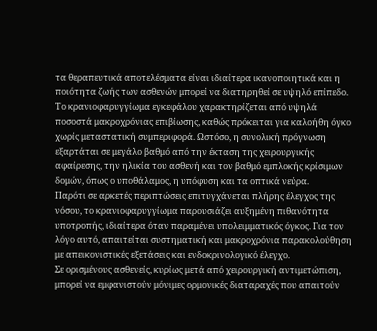τα θεραπευτικά αποτελέσματα είναι ιδιαίτερα ικανοποιητικά και η ποιότητα ζωής των ασθενών μπορεί να διατηρηθεί σε υψηλό επίπεδο.
Το κρανιοφαρυγγίωμα εγκεφάλου χαρακτηρίζεται από υψηλά ποσοστά μακροχρόνιας επιβίωσης, καθώς πρόκειται για καλοήθη όγκο χωρίς μεταστατική συμπεριφορά. Ωστόσο, η συνολική πρόγνωση εξαρτάται σε μεγάλο βαθμό από την έκταση της χειρουργικής αφαίρεσης, την ηλικία του ασθενή και τον βαθμό εμπλοκής κρίσιμων δομών, όπως ο υποθάλαμος, η υπόφυση και τα οπτικά νεύρα.
Παρότι σε αρκετές περιπτώσεις επιτυγχάνεται πλήρης έλεγχος της νόσου, το κρανιοφαρυγγίωμα παρουσιάζει αυξημένη πιθανότητα υποτροπής, ιδιαίτερα όταν παραμένει υπολειμματικός όγκος. Για τον λόγο αυτό, απαιτείται συστηματική και μακροχρόνια παρακολούθηση με απεικονιστικές εξετάσεις και ενδοκρινολογικό έλεγχο.
Σε ορισμένους ασθενείς, κυρίως μετά από χειρουργική αντιμετώπιση, μπορεί να εμφανιστούν μόνιμες ορμονικές διαταραχές που απαιτούν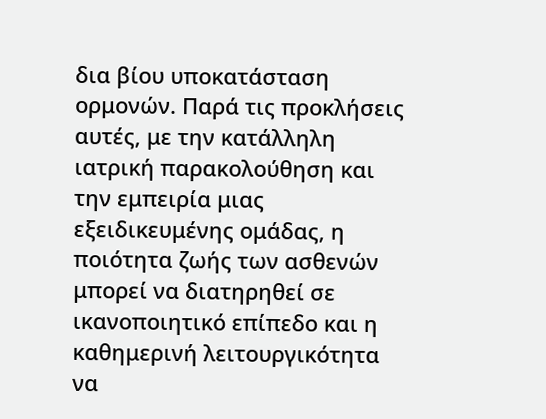δια βίου υποκατάσταση ορμονών. Παρά τις προκλήσεις αυτές, με την κατάλληλη ιατρική παρακολούθηση και την εμπειρία μιας εξειδικευμένης ομάδας, η ποιότητα ζωής των ασθενών μπορεί να διατηρηθεί σε ικανοποιητικό επίπεδο και η καθημερινή λειτουργικότητα να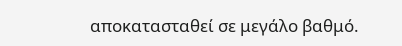αποκατασταθεί σε μεγάλο βαθμό.